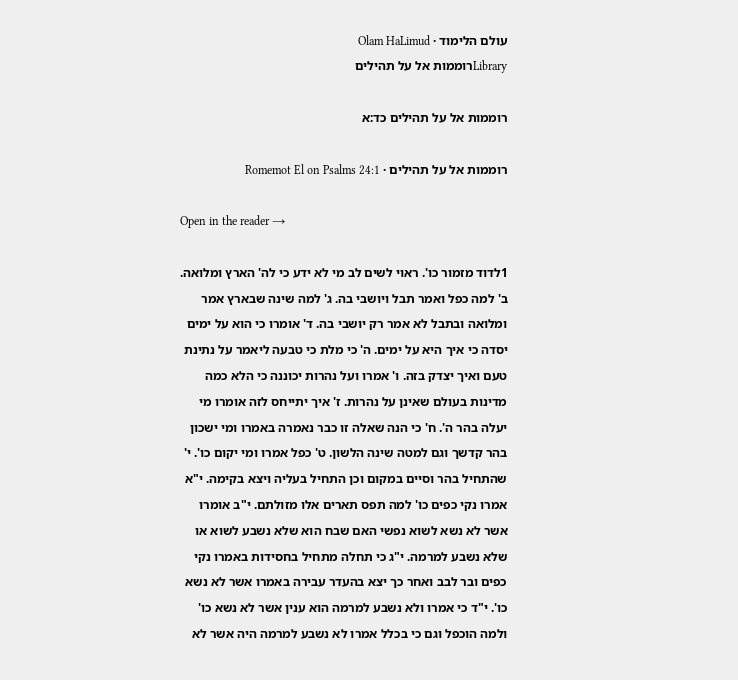עולם הלימוד · Olam HaLimud
Libraryרוממות אל על תהילים

רוממות אל על תהילים כד:א

רוממות אל על תהילים · Romemot El on Psalms 24:1

Open in the reader →

1לדוד מזמור כו'. ראוי לשים לב מי לא ידע כי לה' הארץ ומלואה. ב' למה כפל ואמר תבל ויושבי בה. ג' למה שינה שבארץ אמר ומלואה ובתבל לא אמר רק יושבי בה. ד' אומרו כי הוא על ימים יסדה כי איך היא על ימים. ה' כי מלת כי טבעה ליאמר על נתינת טעם ואיך יצדק בזה. ו' אמרו ועל נהרות יכוננה כי הלא כמה מדינות בעולם שאינן על נהרות. ז' איך יתייחס לזה אומרו מי יעלה בהר ה'. ח' כי הנה שאלה זו כבר נאמרה באמרו ומי ישכון בהר קדשך וגם למטה שינה הלשון. ט' כפל אמרו ומי יקום כו'. י' שהתחיל בהר וסיים במקום וכן התחיל בעליה ויצא בקימה. י"א אמרו נקי כפים כו' למה תפס תארים אלו מזולתם. י"ב אומרו אשר לא נשא לשוא נפשי האם שבח הוא שלא נשבע לשוא או שלא נשבע למרמה. י"ג כי תחלה מתחיל בחסידות באמרו נקי כפים ובר לבב ואחר כך יצא בהעדר עבירה באמרו אשר לא נשא כו'. י"ד כי אמרו ולא נשבע למרמה הוא ענין אשר לא נשא כו' ולמה הוכפל וגם כי בכלל אמרו לא נשבע למרמה היה אשר לא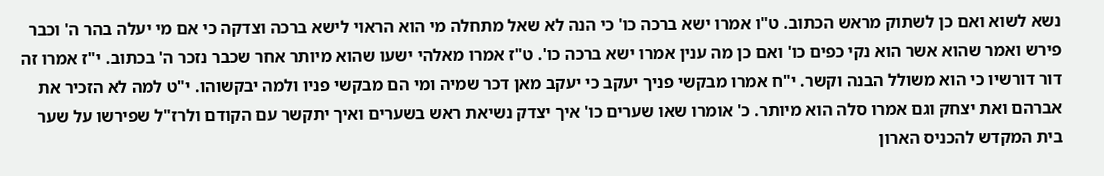נשא לשוא ואם כן לשתוק מראש הכתוב. ט"ו אמרו ישא ברכה כו' כי הנה לא שאל מתחלה מי הוא הראוי לישא ברכה וצדקה כי אם מי יעלה בהר ה' וכבר פירש ואמר שהוא אשר הוא נקי כפים כו' ואם כן מה ענין אמרו ישא ברכה כו'. ט"ז אמרו מאלהי ישעו שהוא מיותר אחר שכבר נזכר ה' בכתוב. י"ז אמרו זה דור דורשיו כי הוא משולל הבנה וקשר. י"ח אמרו מבקשי פניך יעקב כי יעקב מאן דכר שמיה ומי הם מבקשי פניו ולמה יבקשוהו. י"ט למה לא הזכיר את אברהם ואת יצחק וגם אמרו סלה הוא מיותר. כ' אומרו שאו שערים כו' איך יצדק נשיאת ראש בשערים ואיך יתקשר עם הקודם ולרז"ל שפירשו על שער בית המקדש להכניס הארון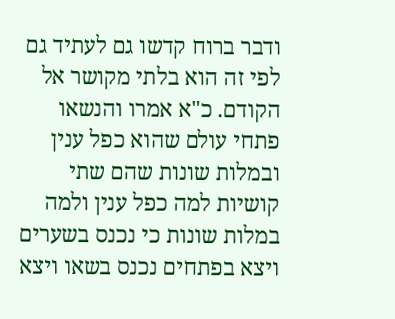ודבר ברוח קדשו גם לעתיד גם לפי זה הוא בלתי מקושר אל הקודם. כ"א אמרו והנשאו פתחי עולם שהוא כפל ענין ובמלות שונות שהם שתי קושיות למה כפל ענין ולמה במלות שונות כי נכנס בשערים ויצא בפתחים נכנס בשאו ויצא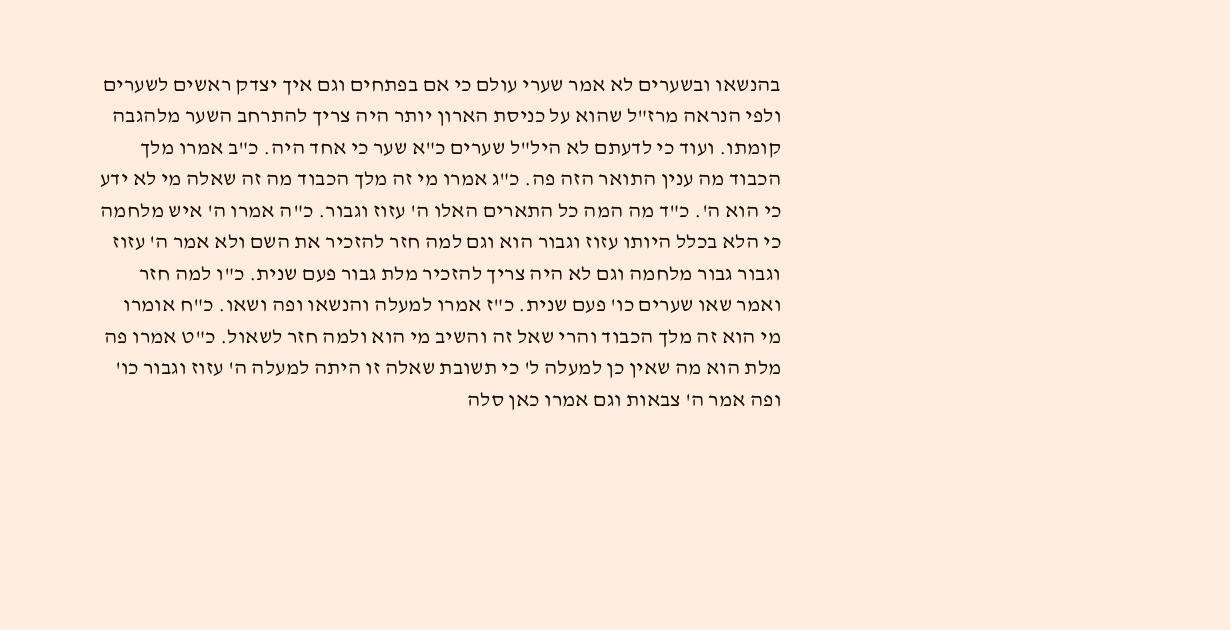בהנשאו ובשערים לא אמר שערי עולם כי אם בפתחים וגם איך יצדק ראשים לשערים ולפי הנראה מרז"ל שהוא על כניסת הארון יותר היה צריך להתרחב השער מלהגבה קומתו. ועוד כי לדעתם לא היל"ל שערים כ"א שער כי אחד היה. כ"ב אמרו מלך הכבוד מה ענין התואר הזה פה. כ"ג אמרו מי זה מלך הכבוד מה זה שאלה מי לא ידע כי הוא ה'. כ"ד מה המה כל התארים האלו ה' עזוז וגבור. כ"ה אמרו ה' איש מלחמה כי הלא בכלל היותו עזוז וגבור הוא וגם למה חזר להזכיר את השם ולא אמר ה' עזוז וגבור גבור מלחמה וגם לא היה צריך להזכיר מלת גבור פעם שנית. כ"ו למה חזר ואמר שאו שערים כו' פעם שנית. כ"ז אמרו למעלה והנשאו ופה ושאו. כ"ח אומרו מי הוא זה מלך הכבוד והרי שאל זה והשיב מי הוא ולמה חזר לשאול. כ"ט אמרו פה מלת הוא מה שאין כן למעלה ל' כי תשובת שאלה זו היתה למעלה ה' עזוז וגבור כו' ופה אמר ה' צבאות וגם אמרו כאן סלה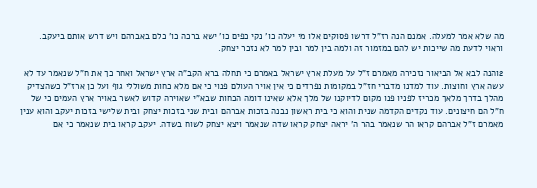מה שלא אמר למעלה. אמנם הנה רז"ל דרשו פסוקים אלו מי יעלה כו' נקי כפים כו' ישא ברכה כו' כלם באברהם ויש דרש אותם ביעקב. וראוי לדעת מה שייכות יש להם במזמור זה ולמה בין למר ובין למר לא נזכר יצחק.

2והנה לבא אל הביאור נזכירה מאמרם ז"ל על מעלת ארץ ישראל באמרם כי תחלה ברא הקב"ה ארץ ישראל ואחר כך את ח"ל שנאמר עד לא עשה ארץ וחוצות. עוד למדנו מדברי חז"ל במקומות נפרדים כי אין אויר העולם פנוי כי אם מלא כחות משוללי גוף ועל כן ארז"ל כשהצדיק מהלך בדרך מלאך מכריז לפניו פנו מקום לדיוקנו של מלך אלא שאינו דומה הכחות שבא"י שאוירה קדוש לאשר באויר ארץ העמים כי של ח"ל הם חיצונים. עוד נקדים הקדמה שנית והוא כי בית ראשון נבנה בזכות אברהם ובית שני בזכות יצחק ובית שלישי בזכות יעקב והוא ענין מאמרם ז"ל אברהם קראו הר שנאמר בהר ה' יראה יצחק קראו שדה שנאמר ויצא יצחק לשוח בשדה. יעקב קראו בית שנאמר כי אם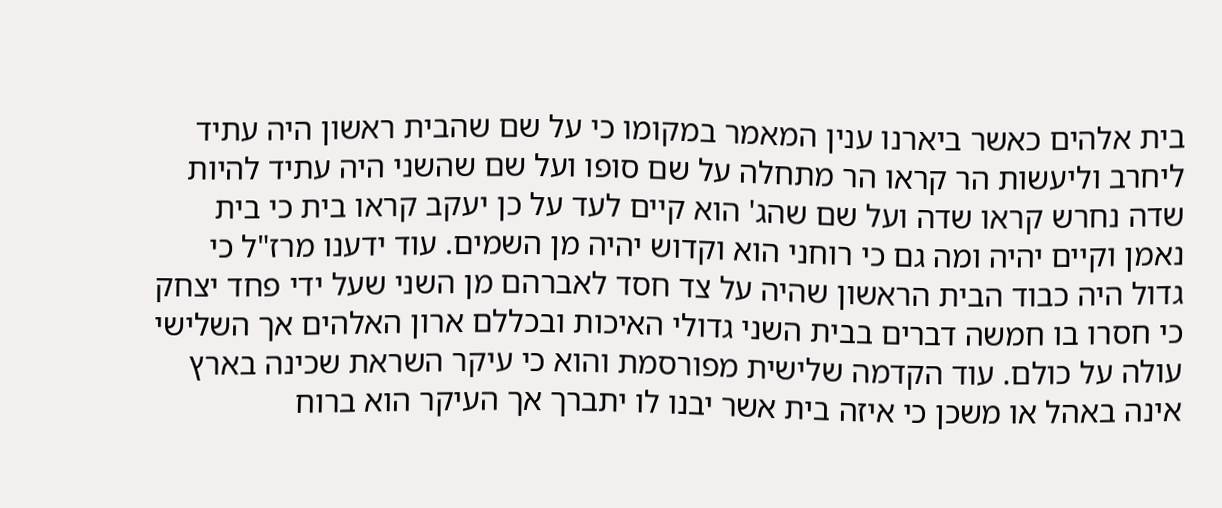בית אלהים כאשר ביארנו ענין המאמר במקומו כי על שם שהבית ראשון היה עתיד ליחרב וליעשות הר קראו הר מתחלה על שם סופו ועל שם שהשני היה עתיד להיות שדה נחרש קראו שדה ועל שם שהג' הוא קיים לעד על כן יעקב קראו בית כי בית נאמן וקיים יהיה ומה גם כי רוחני הוא וקדוש יהיה מן השמים. עוד ידענו מרז"ל כי גדול היה כבוד הבית הראשון שהיה על צד חסד לאברהם מן השני שעל ידי פחד יצחק כי חסרו בו חמשה דברים בבית השני גדולי האיכות ובכללם ארון האלהים אך השלישי עולה על כולם. עוד הקדמה שלישית מפורסמת והוא כי עיקר השראת שכינה בארץ אינה באהל או משכן כי איזה בית אשר יבנו לו יתברך אך העיקר הוא ברוח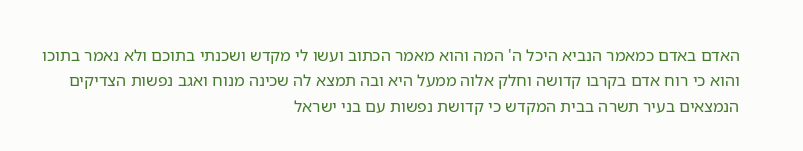האדם באדם כמאמר הנביא היכל ה' המה והוא מאמר הכתוב ועשו לי מקדש ושכנתי בתוכם ולא נאמר בתוכו והוא כי רוח אדם בקרבו קדושה וחלק אלוה ממעל היא ובה תמצא לה שכינה מנוח ואגב נפשות הצדיקים הנמצאים בעיר תשרה בבית המקדש כי קדושת נפשות עם בני ישראל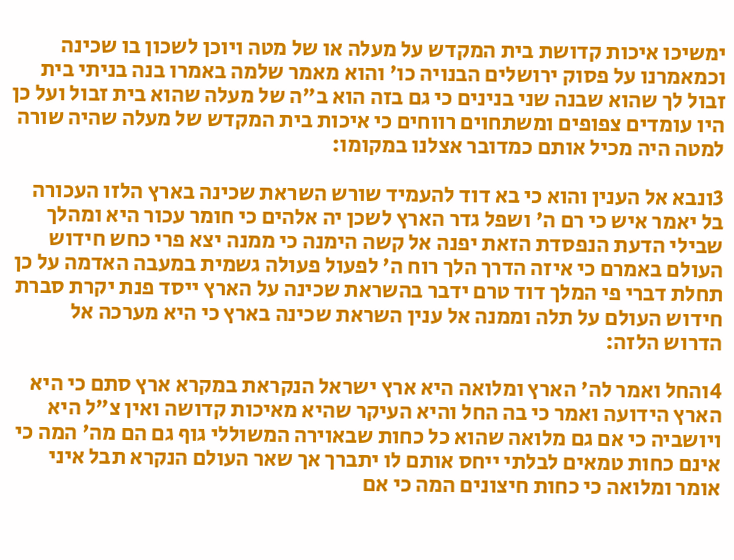ימשיכו איכות קדושת בית המקדש על מעלה או של מטה ויוכן לשכון בו שכינה וכמאמרנו על פסוק ירושלים הבנויה כו' והוא מאמר שלמה באמרו בנה בניתי בית זבול לך שהוא שבנה שני בנינים כי גם בזה הוא ב"ה של מעלה שהוא בית זבול ועל כן היו עומדים צפופים ומשתחוים רווחים כי איכות בית המקדש של מעלה שהיה שורה למטה היה מכיל אותם כמדובר אצלנו במקומו:

3ונבא אל הענין והוא כי בא דוד להעמיד שורש השראת שכינה בארץ הלזו העכורה בל יאמר איש כי רם ה' ושפל גדר הארץ לשכן יה אלהים כי חומר עכור היא ומהלך שבילי הדעת הנפסדת הזאת יפנה אל קשה הימנה כי ממנה יצא פרי כחש חידוש העולם באמרם כי איזה הדרך הלך רוח ה' לפעול פעולה גשמית במעבה האדמה על כן תחלת דברי פי המלך דוד טרם ידבר בהשראת שכינה על הארץ ייסד פנת יקרת סברת חידוש העולם על תלה וממנה אל ענין השראת שכינה בארץ כי היא מערכה אל הדרוש הלזה:

4והחל ואמר לה' הארץ ומלואה היא ארץ ישראל הנקראת במקרא ארץ סתם כי היא הארץ הידועה ואמר כי בה החל והיא העיקר שהיא מאיכות קדושה ואין צ"ל היא ויושביה כי אם גם מלואה שהוא כל כחות שבאוירה המשוללי גוף גם הם מה' המה כי אינם כחות טמאים לבלתי ייחס אותם לו יתברך אך שאר העולם הנקרא תבל איני אומר ומלואה כי כחות חיצונים המה כי אם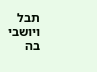תבל ויושבי בה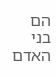הם בני האדם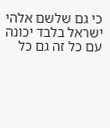כי גם שלשם אלהי ישראל בלבד יכונה עם כל זה גם כל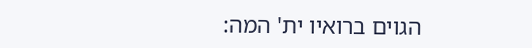הגוים ברואיו ית' המה: